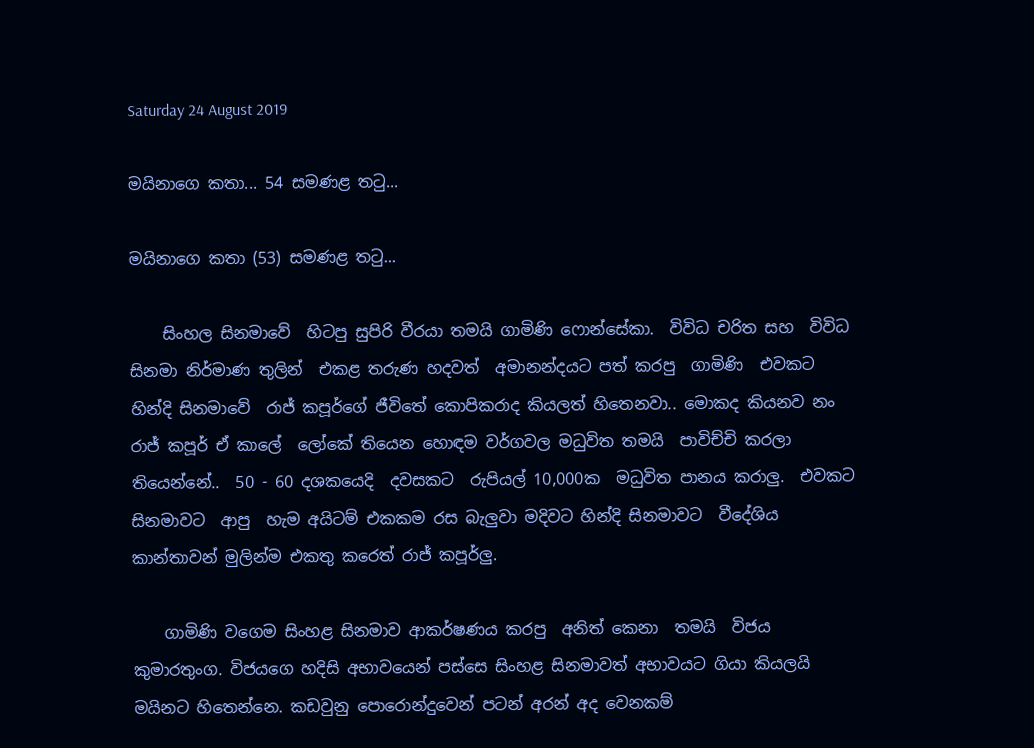Saturday 24 August 2019

මයිනාගෙ කතා... 54 සමණළ තටු...

මයිනාගෙ කතා (53) සමණළ තටු...

    සිංහල සිනමාවේ  හිටපු සුපිරි වීරයා තමයි ගාමිණි ෆොන්සේකා.  විවිධ චරිත සහ  විවිධ සිනමා නිර්මාණ තුලින්  එකළ තරුණ හදවත්  අමානන්දයට පත් කරපු  ගාමිණි  එවකට හින්දි සිනමාවේ  රාජ් කපූර්ගේ ජීවිතේ කොපිකරාද කියලත් හිතෙනවා.. මොකද කියනව නං රාජ් කපූර් ඒ කාලේ  ලෝකේ තියෙන හොඳම වර්ගවල මධුවිත තමයි  පාවිච්චි කරලා තියෙන්නේ..  50 - 60 දශකයෙදි  දවසකට  රුපියල් 10,000ක  මධුවිත පානය කරාලු.  එවකට  සිනමාවට  ආපු  හැම අයිටම් එකකම රස බැලුවා මදිවට හින්දි සිනමාවට  වීදේශිය  කාන්තාවන් මුලින්ම එකතු කරෙත් රාජ් කපූර්ලු.

    ගාමිණි වගෙම සිංහළ සිනමාව ආකර්ෂණය කරපු  අනිත් කෙනා  තමයි  විජය කුමාරතුංග. විජයගෙ හදිසි අභාවයෙන් පස්සෙ සිංහළ සිනමාවත් අභාවයට ගියා කියලයි  මයිනට හිතෙන්නෙ. කඩවුනු පොරොන්දුවෙන් පටන් අරන් අද වෙනකම්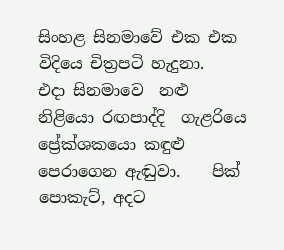සිංහළ සිනමාවේ එක එක විදියෙ චිත්‍රපටි හැදුනා.    එදා සිනමාවෙ  නළු නිළියො රඟපාද්දි  ගැළරියෙ ප්‍රේක්ශකයො කඳුළු  පෙරාගෙන ඇඬුවා.    පික් පොකැට්, අදට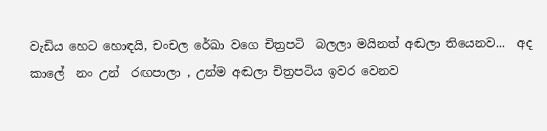වැඩිය හෙට හොඳයි, චංචල රේඛා වගෙ චිත්‍රපටි  බලලා මයිනත් අඬලා තියෙනව...  අද කාලේ  නං උන්  රඟපාලා , උන්ම අඬලා චිත්‍රපටිය ඉවර වෙනව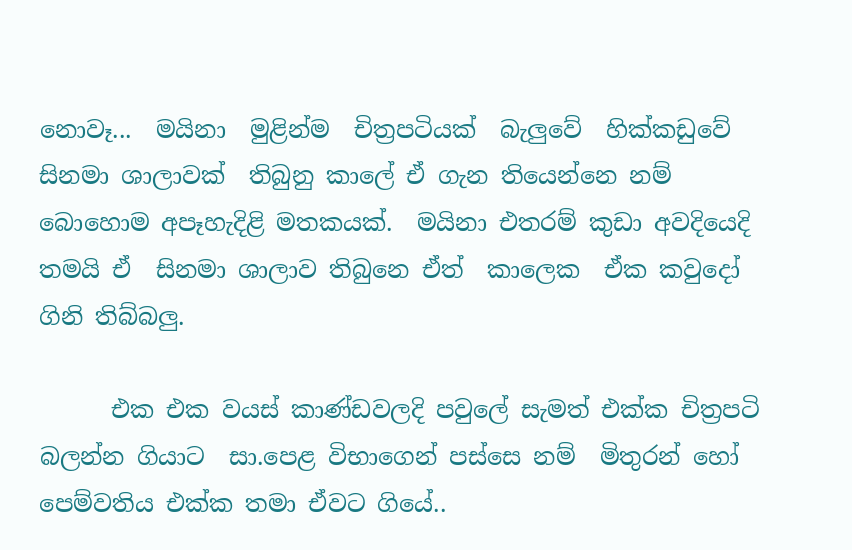නොවෑ...  මයිනා  මුළින්ම  චිත්‍රපටියක්  බැලුවේ  හික්කඩුවේ  සිනමා ශාලාවක්  තිබුනු කාලේ ඒ ගැන තියෙන්නෙ නම් බොහොම අපෑහැදිළි මතකයක්.  මයිනා එතරම් කුඩා අවදියෙදි තමයි ඒ  සිනමා ශාලාව තිබුනෙ ඒත්  කාලෙක  ඒක කවුදෝ ගිනි තිබ්බලු.

      එක එක වයස් කාණ්ඩවලදි පවුලේ සැමත් එක්ක චිත්‍රපටි බලන්න ගියාට  සා.පෙළ විභාගෙන් පස්සෙ නම්  මිතුරන් හෝ පෙම්වතිය එක්ක තමා ඒවට ගියේ..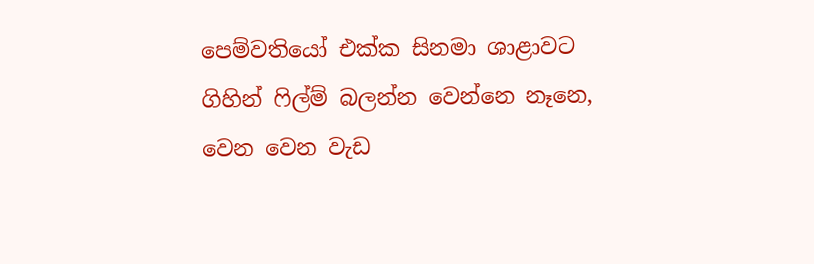පෙම්වතියෝ එක්ක සිනමා ශාළාවට ගිහින් ෆිල්ම් බලන්න වෙන්නෙ නෑනෙ,  වෙන වෙන වැඩ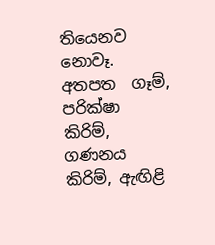තියෙනව නොවෑ.  අතපත  ගෑම්, පරික්ෂා කිරිම්, ගණනය කිරිම්, ඇඟිළි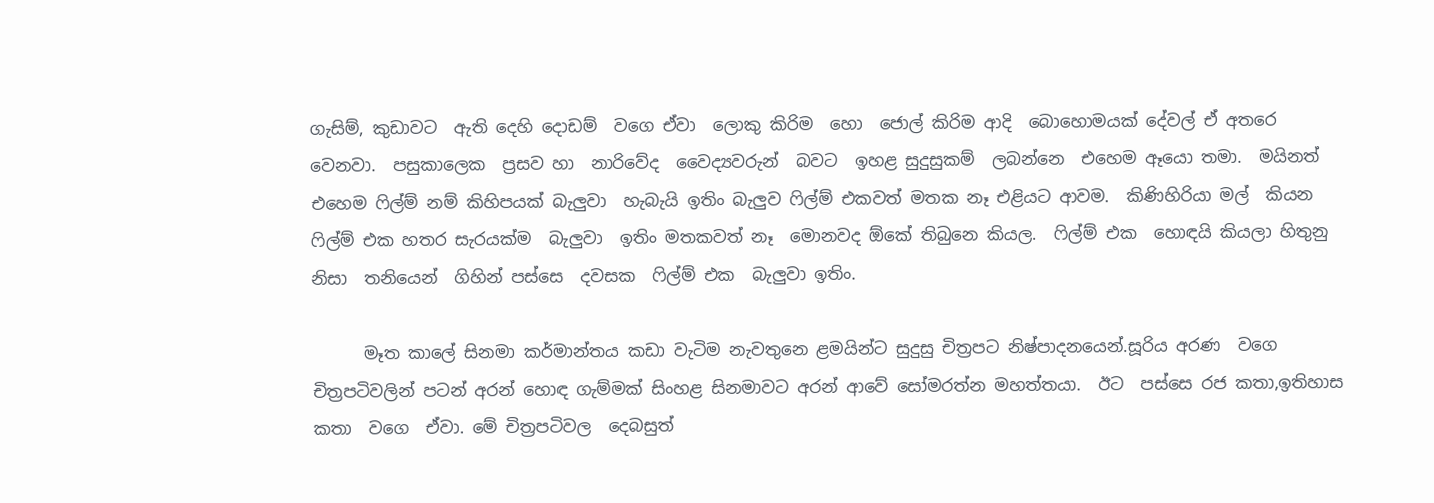ගැසිම්, කුඩාවට  ඇති දෙහි දොඩම්  වගෙ ඒවා  ලොකු කිරිම  හො  ජොල් කිරිම ආදි  බොහොමයක් දේවල් ඒ අතරෙ වෙනවා.  පසුකාලෙක  ප්‍රසව හා  නාරිවේද  වෛද්‍යවරුන්  බවට  ඉහළ සුදුසුකම්  ලබන්නෙ  එහෙම ඈයො තමා.  මයිනත් එහෙම ෆිල්ම් නම් කිහිපයක් බැලුවා  හැබැයි ඉතිං බැලුව ෆිල්ම් එකවත් මතක නෑ එළියට ආවම.  කිණිහිරියා මල්  කියන  ෆිල්ම් එක හතර සැරයක්ම  බැලුවා  ඉතිං මතකවත් නෑ  මොනවද ඕකේ තිබුනෙ කියල.  ෆිල්ම් එක  හොඳයි කියලා හිතුනු නිසා  තනියෙන්  ගිහින් පස්සෙ  දවසක  ෆිල්ම් එක  බැලුවා ඉතිං.

      මෑත කාලේ සිනමා කර්මාන්තය කඩා වැටිම නැවතුනෙ ළමයින්ට සුදුසු චිත්‍රපට නිෂ්පාදනයෙන්.සූරිය අරණ  වගෙ චිත්‍රපටිවලින් පටන් අරන් හොඳ ගැම්මක් සිංහළ සිනමාවට අරන් ආවේ සෝමරත්න මහත්තයා.  ඊට  පස්සෙ රජ කතා,ඉතිහාස කතා  වගෙ  ඒවා. මේ චිත්‍රපටිවල  දෙබසුත්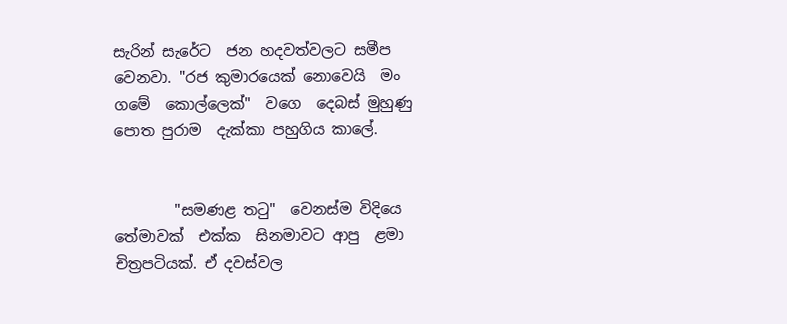සැරින් සැරේට  ජන හදවත්වලට සමීප වෙනවා. "රජ කුමාරයෙක් නොවෙයි  මං ගමේ  කොල්ලෙක්"  වගෙ  දෙබස් මුහුණු පොත පුරාම  දැක්කා පහුගිය කාලේ.


        "සමණළ තටු"  වෙනස්ම විදියෙ තේමාවක්  එක්ක  සිනමාවට ආපු  ළමා  චිත්‍රපටියක්. ඒ දවස්වල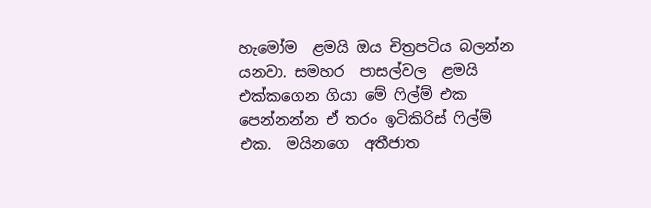හැමෝම  ළමයි ඔය චිත්‍රපටිය බලන්න යනවා. සමහර  පාසල්වල  ළමයි එක්කගෙන ගියා මේ ෆිල්ම් එක පෙන්නන්න ඒ තරං ඉටිකිරිස් ෆිල්ම් එක.  මයිනගෙ  අතීජාත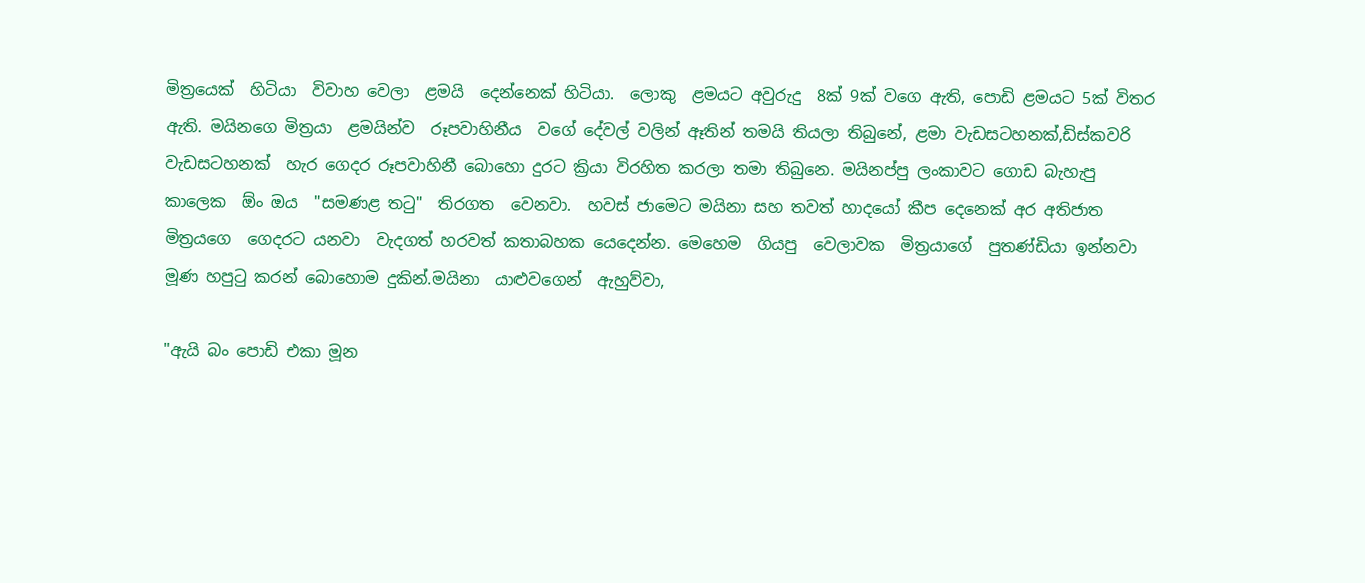මිත්‍රයෙක්  හිටියා  විවාහ වෙලා  ළමයි  දෙන්නෙක් හිටියා.  ලොකු  ළමයට අවුරුදු  8ක් 9ක් වගෙ ඇති, පොඩි ළමයට 5ක් විතර ඇති. මයිනගෙ මිත්‍රයා  ළමයින්ව  රූපවාහිනීය  වගේ දේවල් වලින් ඈතින් තමයි තියලා තිබුනේ, ළමා වැඩසටහනක්,ඩිස්කවරි වැඩසටහනක්  හැර ගෙදර රූපවාහිනී බොහො දුරට ක්‍රියා විරහිත කරලා තමා තිබුනෙ. මයිනප්පු ලංකාවට ගොඩ බැහැපු  කාලෙක  ඕං ඔය  "සමණළ තටු"  තිරගත  වෙනවා.  හවස් ජාමෙට මයිනා සහ තවත් හාදයෝ කීප දෙනෙක් අර අතිජාත මිත්‍රයගෙ  ගෙදරට යනවා  වැදගත් හරවත් කතාබහක යෙදෙන්න. මෙහෙම  ගියපු  වෙලාවක  මිත්‍රයාගේ  පුතණ්ඩියා ඉන්නවා මූණ හපුටු කරන් බොහොම දුකින්.මයිනා  යාළුවගෙන්  ඇහුව්වා,

"ඇයි බං පොඩි එකා මූන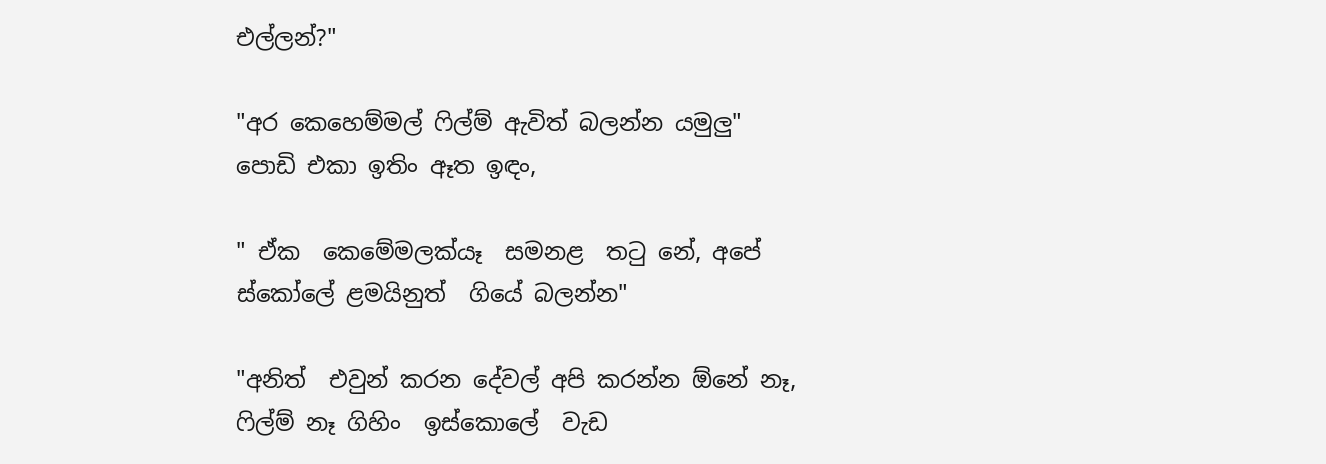එල්ලන්?"

"අර කෙහෙම්මල් ෆිල්ම් ඇවිත් බලන්න යමුලු"
පොඩි එකා ඉතිං ඈත ඉඳං,

" ඒක  කෙමේමලක්යෑ  සමනළ  තටු නේ, අපේ  ස්කෝලේ ළමයිනුත්  ගියේ බලන්න"

"අනිත්  එවුන් කරන දේවල් අපි කරන්න ඕනේ නෑ, ෆිල්ම් නෑ ගිහිං  ඉස්කොලේ  වැඩ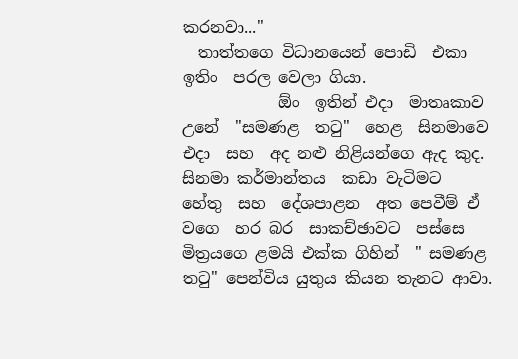කරනවා..."
  තාත්තගෙ විධානයෙන් පොඩි  එකා  ඉතිං  පරල වෙලා ගියා.
            ඕං  ඉතින් එදා  මාතෘකාව  උනේ  "සමණළ  තටු"  හෙළ  සිනමාවෙ  එදා  සහ  අද නළු නිළියන්ගෙ ඇද කුද. සිනමා කර්මාන්තය  කඩා වැටිමට  හේතු  සහ  දේශපාළන  අත පෙවීම් ඒ වගෙ  හර බර  සාකච්ඡාවට  පස්සෙ මිත්‍රයගෙ ළමයි එක්ක ගිහින්  " සමණළ තටු" පෙන්විය යුතුය කියන තැනට ආවා.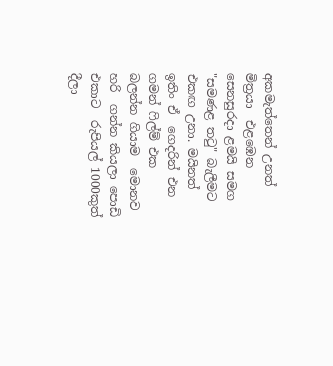අකමැත්තෙන් උනත් මිත්‍රයා  එළඹෙන සෙනසුරදා ළමයි සමග "සමණළ තටු" බැලීමට එකඟ උනා. මයිනත් ඉතිං ඒ  ගෙදරින් එන ගමන් ෆිල්ම් එක  බලන්න ගියාම  මොනව හරි  ගන්න කියලා පොඩි  එකාට  රුපියල් 1000කුත්  දීලා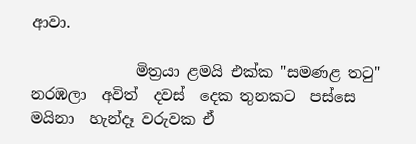ආවා.

              මිත්‍රයා ළමයි එක්ක "සමණළ තටු" නරඹලා  අවිත්  දවස්  දෙක තුනකට  පස්සෙ  මයිනා  හැන්දෑ වරුවක ඒ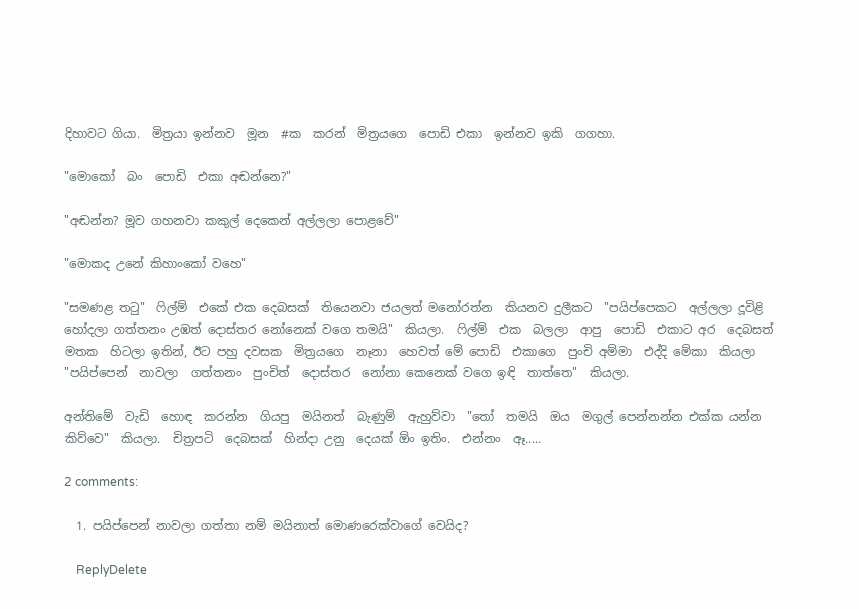දිහාවට ගියා.  මිත්‍රයා ඉන්නව  මූන  #ක  කරන්  මිත්‍රයගෙ  පොඩි එකා  ඉන්නව ඉකි  ගගහා.

"මොකෝ  බං  පොඩි  එකා අඬන්නෙ?"

"අඬන්න? මූව ගහනවා කකුල් දෙකෙන් අල්ලලා පොළවේ"

"මොකද උනේ කිහාංකෝ වහෙ"

"සමණළ තටු"  ෆිල්ම්  එකේ එක දෙබසක්  තියෙනවා ජයලත් මනෝරත්න  කියනව දුලීකට  "පයිප්පෙකට  අල්ලලා දූවිළි  හෝදලා ගත්තනං උඹත් දොස්තර නෝනෙක් වගෙ තමයි"  කියලා.  ෆිල්ම්  එක  බලලා  ආපු  පොඩි  එකාට අර  දෙබසත්  මතක  හිටලා ඉතින්, ඊට පහු දවසක  මිත්‍රයගෙ  නෑනා  හෙවත් මේ පොඩි  එකාගෙ  පුංචි අම්මා  එද්දි මේකා  කියලා  "පයිප්පෙන්  නාවලා  ගත්තනං  පුංචිත්  දොස්තර  නෝනා කෙනෙක් වගෙ ඉඳි  තාත්තෙ"  කියලා.

අන්තිමේ  වැඩි  හොඳ  කරන්න  ගියපු  මයිනත්  බැණුම්  ඇහුව්වා  "තෝ  තමයි  ඔය  මගුල් පෙන්නන්න එක්ක යන්න කිව්වෙ"  කියලා.  චිත්‍රපටි  දෙබසක්  හින්දා උනු  දෙයක් ඕං ඉතිං.  එන්නං  ඈ.....

2 comments:

  1. පයිප්පෙන් නාවලා ගත්තා නම් මයිනාත් මොණරෙක්වාගේ වෙයිද?

    ReplyDelete